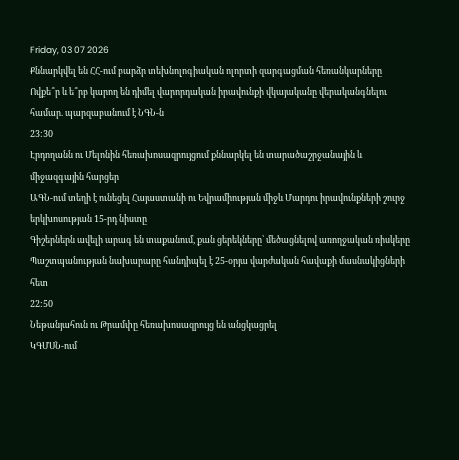Friday, 03 07 2026
Քննարկվել են ՀՀ-ում բարձր տեխնոլոգիական ոլորտի զարգացման հեռանկարները
Ովքե՞ր և ե՞րբ կարող են դիմել վարորդական իրավունքի վկայականը վերականգնելու համար. պարզաբանում է ՆԳՆ-ն
23:30
Էրդողանն ու Մելոնին հեռախոսազրույցում քննարկել են տարածաշրջանային և միջազգային հարցեր
ԱԳՆ-ում տեղի է ունեցել Հայաստանի ու Եվրամիության միջև Մարդու իրավունքների շուրջ երկխոսության 15-րդ նիստը
Գիշերներն ավելի արագ են տաքանում, քան ցերեկները՝ մեծացնելով առողջական ռիսկերը
Պաշտպանության նախարարը հանդիպել է 25-օրյա վարժական հավաքի մասնակիցների հետ
22:50
Նեթանյահուն ու Թրամփը հեռախոսազրույց են անցկացրել
ԿԳՄՍՆ-ում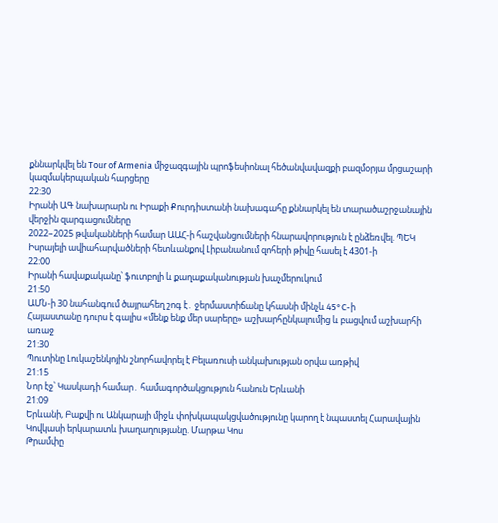քննարկվել են Tour of Armenia միջազգային պրոֆեսիոնալ հեծանվավազքի բազմօրյա մրցաշարի կազմակերպական հարցերը
22:30
Իրանի ԱԳ նախարարն ու Իրաքի Քուրդիստանի նախագահը քննարկել են տարածաշրջանային վերջին զարգացումները
2022–2025 թվականների համար ԱԱՀ-ի հաշվանցումների հնարավորություն է ընձեռվել. ՊԵԿ
Իսրայելի ավիահարվածների հետևանքով Լիբանանում զոհերի թիվը հասել է 4301-ի
22:00
Իրանի հավաքականը՝ ֆուտբոլի և քաղաքականության խաչմերուկում
21:50
ԱՄՆ-ի 30 նահանգում ծայրահեղ շոգ է․ ջերմաստիճանը կհասնի մինչև 45°C-ի
Հայաստանը դուրս է գալիս «մենք ենք մեր սարերը» աշխարհընկալումից և բացվում աշխարհի առաջ
21:30
Պուտինը Լուկաշենկոյին շնորհավորել է Բելառուսի անկախության օրվա առթիվ
21:15
Նոր էջ՝ Կասկադի համար․ համագործակցություն հանուն Երևանի
21:09
Երևանի, Բաքվի ու Անկարայի միջև փոխկապակցվածությունը կարող է նպաստել Հարավային Կովկասի երկարատև խաղաղությանը. Մարթա Կոս
Թրամփը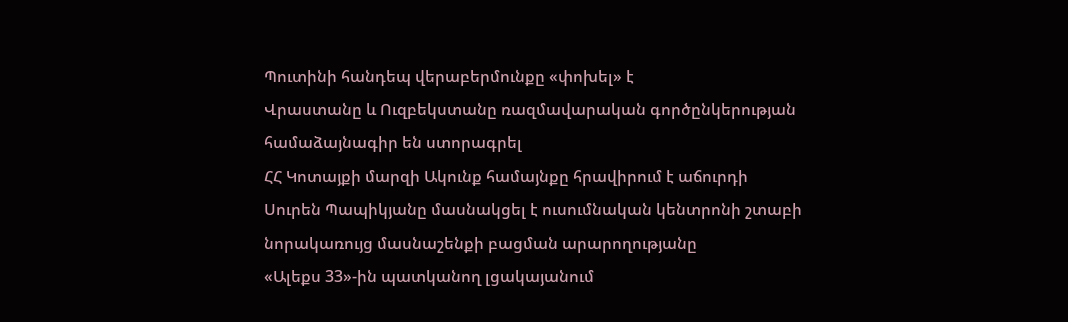Պուտինի հանդեպ վերաբերմունքը «փոխել» է
Վրաստանը և Ուզբեկստանը ռազմավարական գործընկերության համաձայնագիր են ստորագրել
ՀՀ Կոտայքի մարզի Ակունք համայնքը հրավիրում է աճուրդի
Սուրեն Պապիկյանը մասնակցել է ուսումնական կենտրոնի շտաբի նորակառույց մասնաշենքի բացման արարողությանը
«Ալեքս 33»-ին պատկանող լցակայանում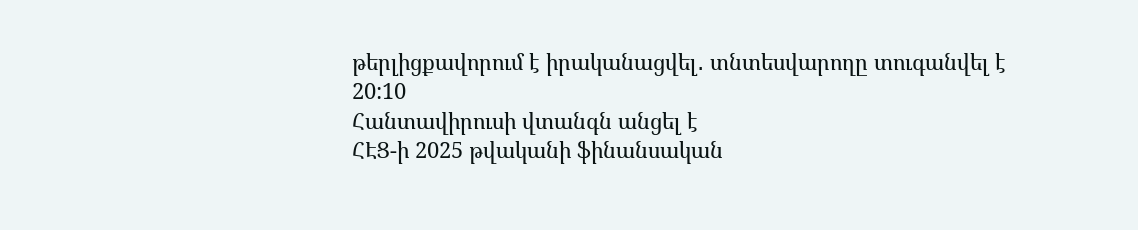թերլիցքավորում է իրականացվել․ տնտեսվարողը տուգանվել է
20:10
Հանտավիրուսի վտանգն անցել է
ՀԷՑ-ի 2025 թվականի ֆինանսական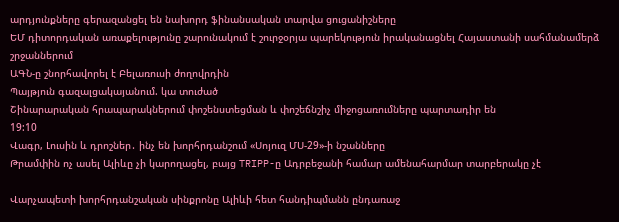արդյունքները գերազանցել են նախորդ ֆինանսական տարվա ցուցանիշները
ԵՄ դիտորդական առաքելությունը շարունակում է շուրջօրյա պարեկություն իրականացնել Հայաստանի սահմանամերձ շրջաններում
ԱԳՆ-ը շնորհավորել է Բելառուսի ժողովրդին
Պայթյուն գազալցակայանում. կա տուժած
Շինարարական հրապարակներում փոշենստեցման և փոշեճնշիչ միջոցառումները պարտադիր են
19:10
Վագր, Լուսին և դրոշներ․ ինչ են խորհրդանշում «Սոյուզ ՄՍ-29»-ի նշանները
Թրամփին ոչ ասել Ալիևը չի կարողացել, բայց TRIPP-ը Ադրբեջանի համար ամենահարմար տարբերակը չէ

Վարչապետի խորհրդանշական սինքրոնը Ալիևի հետ հանդիպմանն ընդառաջ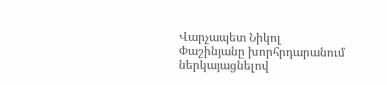Վարչապետ Նիկոլ Փաշինյանը խորհրդարանում ներկայացնելով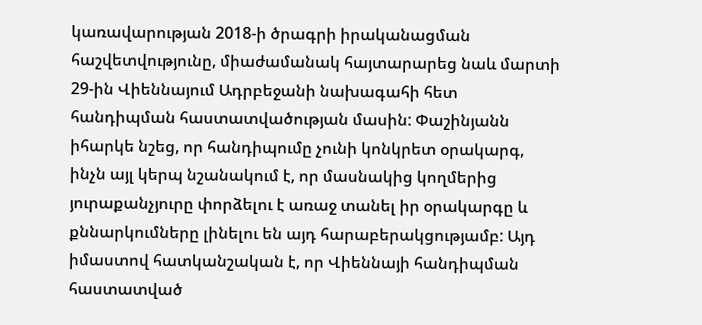կառավարության 2018-ի ծրագրի իրականացման հաշվետվությունը, միաժամանակ հայտարարեց նաև մարտի 29-ին Վիեննայում Ադրբեջանի նախագահի հետ հանդիպման հաստատվածության մասին: Փաշինյանն իհարկե նշեց, որ հանդիպումը չունի կոնկրետ օրակարգ, ինչն այլ կերպ նշանակում է, որ մասնակից կողմերից յուրաքանչյուրը փորձելու է առաջ տանել իր օրակարգը և քննարկումները լինելու են այդ հարաբերակցությամբ: Այդ իմաստով հատկանշական է, որ Վիեննայի հանդիպման հաստատված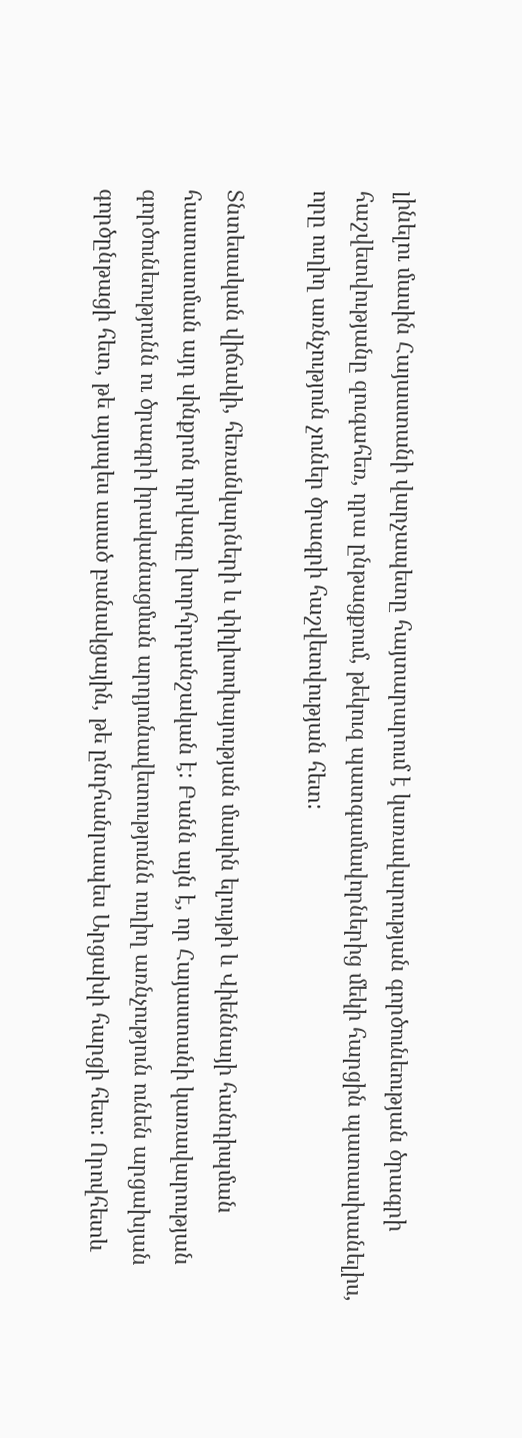լինելու մասին Հայաստանի վարչապետը հայտարարում է կառավարության գործունեության ծրագրի հաշվետվությանը զուգահեռ, դրա ընթացքում, թեկուզ պատգամավորներից մեկի հարցին պատասխանելիս, որը ուղիղ առնչություն չուներ ծրագրի հաշվետվության հետ:

Տնտեսական վիճակի, հեռանկարների և փիլիսոփայության մասին ելույթի և Վիեննայի հանդիպման հաստատման այդ սինքրոն դրվագը խորհրդանշական է: Բանն այն է, որ Հայաստանի կառավարության գործունեությունն ու ծրագրի իրականացման արդյունավետությունն ուղիղ առնչություն ունեն արցախյան գործընթացի հետ, թե այսպես ասած բանակցային, թե ընդհանրապես Արցախի հարցի հետ: Որովհետև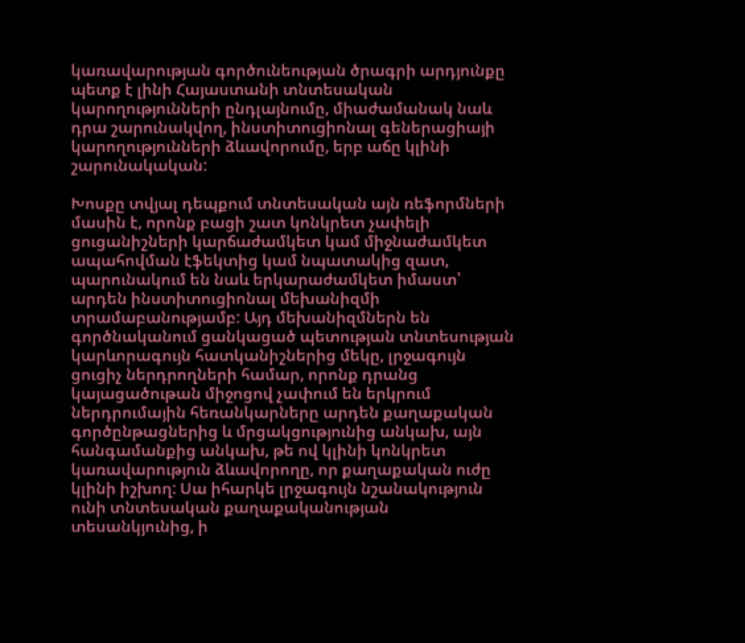կառավարության գործունեության ծրագրի արդյունքը պետք է լինի Հայաստանի տնտեսական կարողությունների ընդլայնումը, միաժամանակ նաև դրա շարունակվող, ինստիտուցիոնալ գեներացիայի կարողությունների ձևավորումը, երբ աճը կլինի շարունակական:

Խոսքը տվյալ դեպքում տնտեսական այն ռեֆորմների մասին է, որոնք բացի շատ կոնկրետ չափելի ցուցանիշների կարճաժամկետ կամ միջնաժամկետ ապահովման էֆեկտից կամ նպատակից զատ, պարունակում են նաև երկարաժամկետ իմաստ՝ արդեն ինստիտուցիոնալ մեխանիզմի տրամաբանությամբ: Այդ մեխանիզմներն են գործնականում ցանկացած պետության տնտեսության կարևորագույն հատկանիշներից մեկը, լրջագույն ցուցիչ ներդրողների համար, որոնք դրանց կայացածութան միջոցով չափում են երկրում ներդրումային հեռանկարները արդեն քաղաքական գործընթացներից և մրցակցությունից անկախ, այն հանգամանքից անկախ, թե ով կլինի կոնկրետ կառավարություն ձևավորողը, որ քաղաքական ուժը կլինի իշխող: Սա իհարկե լրջագույն նշանակություն ունի տնտեսական քաղաքականության տեսանկյունից, ի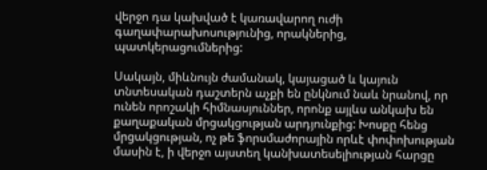վերջո դա կախված է կառավարող ուժի գաղափարախոսությունից, որակներից, պատկերացումներից:

Սակայն, միևնույն ժամանակ, կայացած և կայուն տնտեսական դաշտերն աչքի են ընկնում նաև նրանով, որ ունեն որոշակի հիմնասյուններ, որոնք այլևս անկախ են քաղաքական մրցակցության արդյունքից: Խոսքը հենց մրցակցության, ոչ թե ֆորսմաժորային որևէ փոփոխության մասին է, ի վերջո այստեղ կանխատեսելիության հարցը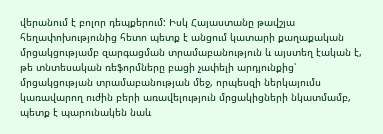վերանում է բոլոր դեպքերում: Իսկ Հայաստանը թավշյա հեղափոխությունից հետո պետք է անցում կատարի քաղաքական մրցակցությամբ զարգացման տրամաբանություն և այստեղ էական է, թե տնտեսական ռեֆորմները բացի չափելի արդյունքից՝ մրցակցության տրամաբանության մեջ, որպեսզի ներկայումս կառավարող ուժին բերի առավելություն մրցակիցների նկատմամբ, պետք է պարունակեն նաև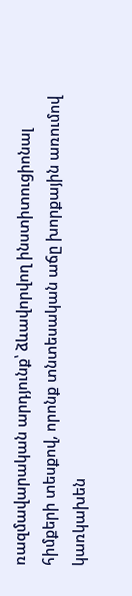ռազմավարական արդյունք՝ ձևավորվող ինստիտուցիոնալ հիմքերի տեսքով, որոնք տնտեսական աճը խորքային առումով կառկախեն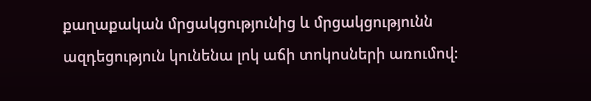քաղաքական մրցակցությունից և մրցակցությունն ազդեցություն կունենա լոկ աճի տոկոսների առումով: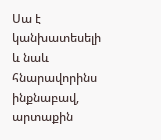Սա է կանխատեսելի և նաև հնարավորինս ինքնաբավ, արտաքին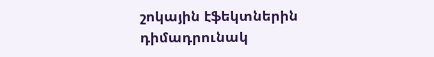շոկային էֆեկտներին դիմադրունակ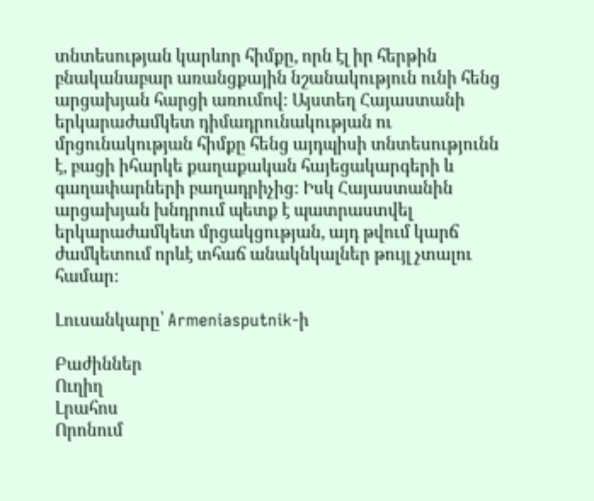տնտեսության կարևոր հիմքը, որն էլ իր հերթին բնականաբար առանցքային նշանակություն ունի հենց արցախյան հարցի առումով: Այստեղ Հայաստանի երկարաժամկետ դիմադրունակության ու մրցունակության հիմքը հենց այդպիսի տնտեսությունն է, բացի իհարկե քաղաքական հայեցակարգերի և գաղափարների բաղադրիչից: Իսկ Հայաստանին արցախյան խնդրում պետք է պատրաստվել երկարաժամկետ մրցակցության, այդ թվում կարճ ժամկետում որևէ տհաճ անակնկալներ թույլ չտալու համար:

Լուսանկարը՝ Armeniasputnik-ի

Բաժիններ
Ուղիղ
Լրահոս
Որոնում